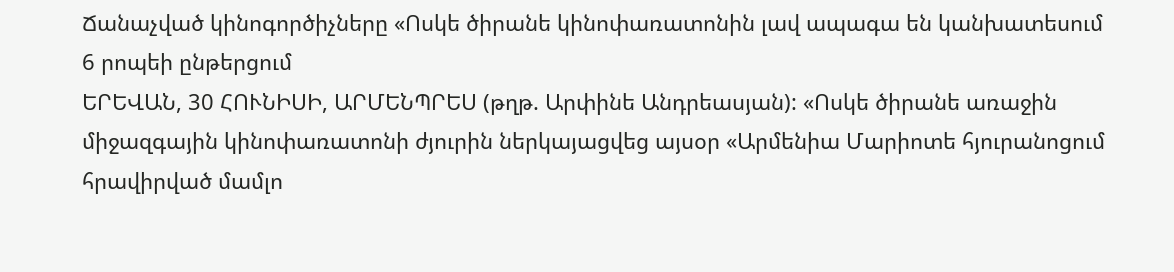Ճանաչված կինոգործիչները «Ոսկե ծիրանե կինոփառատոնին լավ ապագա են կանխատեսում
6 րոպեի ընթերցում
ԵՐԵՎԱՆ, 30 ՀՈՒՆԻՍԻ, ԱՐՄԵՆՊՐԵՍ (թղթ. Արփինե Անդրեասյան): «Ոսկե ծիրանե առաջին միջազգային կինոփառատոնի ժյուրին ներկայացվեց այսօր «Արմենիա Մարիոտե հյուրանոցում հրավիրված մամլո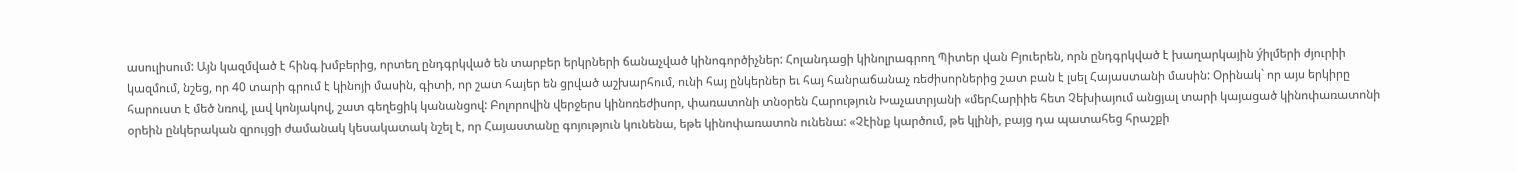ասուլիսում: Այն կազմված է հինգ խմբերից, որտեղ ընդգրկված են տարբեր երկրների ճանաչված կինոգործիչներ: Հոլանդացի կինոլրագրող Պիտեր վան Բյուերեն, որն ընդգրկված է խաղարկային ýիլմերի ժյուրիի կազմում, նշեց, որ 40 տարի գրում է կինոյի մասին, գիտի, որ շատ հայեր են ցրված աշխարհում, ունի հայ ընկերներ եւ հայ հանրաճանաչ ռեժիսորներից շատ բան է լսել Հայաստանի մասին: Օրինակ` որ այս երկիրը հարուստ է մեծ նռով, լավ կոնյակով, շատ գեղեցիկ կանանցով: Բոլորովին վերջերս կինոռեժիսոր, փառատոնի տնօրեն Հարություն Խաչատրյանի «մերՀարիիե հետ Չեխիայում անցյալ տարի կայացած կինոփառատոնի օրեին ընկերական զրույցի ժամանակ կեսակատակ նշել է, որ Հայաստանը գոյություն կունենա, եթե կինոփառատոն ունենա: «Չէինք կարծում, թե կլինի, բայց դա պատահեց հրաշքի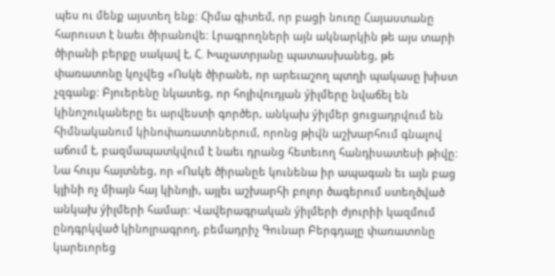պես ու մենք այստեղ ենք: Հիմա գիտեմ, որ բացի նուռը Հայաստանը հարուստ է նաեւ ծիրանովե: Լրագրողների այն ակնարկին թե այս տարի ծիրանի բերքը սակավ է, Հ. Խաչատրյանը պատասխանեց, թե փառատոնը կոչվեց «Ոսկե ծիրանե, որ արեւաշող պտղի պակասը խիստ չզգանք: Բյուերենը նկատեց, որ հոլիվուդյան ýիլմերը նվաճել են կինոշուկաները եւ արվեստի գործեր, անկախ ýիլմեր ցուցադրվում են հիմնականում կինոփառատոներում, որոնց թիվն աշխարհում գնալով աճում է, բազմապատկվում է նաեւ դրանց հետեւող հանդիսատեսի թիվը: Նա հույս հայտնեց, որ «Ոսկե ծիրանըե կունենա իր ապագան եւ այն բաց կլինի ոչ միայն հայ կինոյի, այլեւ աշխարհի բոլոր ծագերում ստեղծված անկախ ýիլմերի համար: Վավերագրական ýիլմերի ժյուրիի կազմում ընդգրկված կինոլրագրող, բեմադրիչ Գունար Բերգդալը փառատոնը կարեւորեց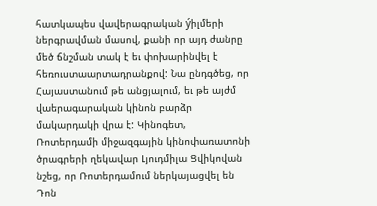հատկապես վավերագրական ýիլմերի ներգրավման մասով, քանի որ այդ ժանրը մեծ ճնշման տակ է եւ փոխարինվել է հեռուստաարտադրանքով: Նա ընդգծեց, որ Հայաստանում թե անցյալում, եւ թե այժմ վաերագարական կինոն բարձր մակարդակի վրա է: Կինոգետ, Ռոտերդամի միջազգային կինոփառատոնի ծրագրերի ղեկավար Լյուդմիլա Ցվիկովան նշեց, որ Ռոտերդամում ներկայացվել են Դոն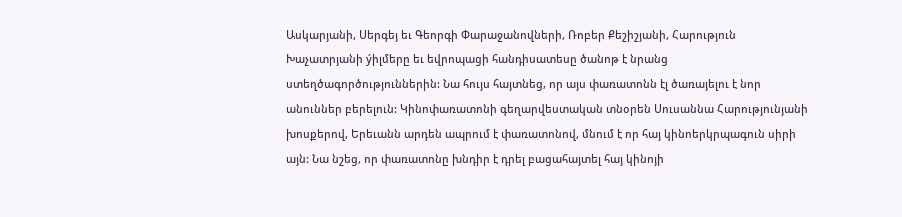Ասկարյանի, Սերգեյ եւ Գեորգի Փարաջանովների, Ռոբեր Քեշիշյանի, Հարություն Խաչատրյանի ýիլմերը եւ եվրոպացի հանդիսատեսը ծանոթ է նրանց ստեղծագործություններին: Նա հույս հայտնեց, որ այս փառատոնն էլ ծառայելու է նոր անուններ բերելուն: Կինոփառատոնի գեղարվեստական տնօրեն Սուսաննա Հարությունյանի խոսքերով, Երեւանն արդեն ապրում է փառատոնով, մնում է որ հայ կինոերկրպագուն սիրի այն: Նա նշեց, որ փառատոնը խնդիր է դրել բացահայտել հայ կինոյի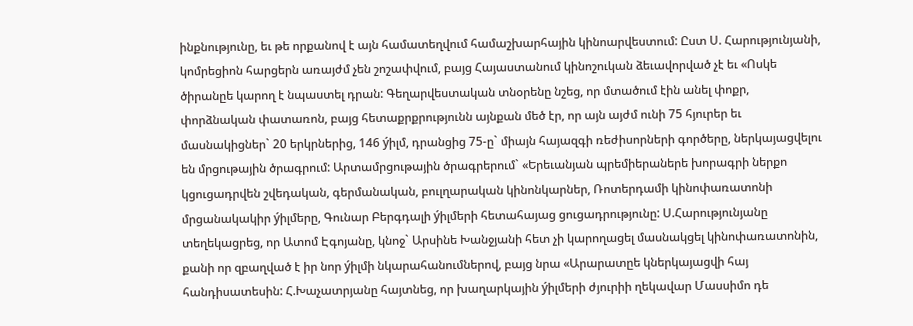ինքնությունը, եւ թե որքանով է այն համատեղվում համաշխարհային կինոարվեստում: Ըստ Ս. Հարությունյանի, կոմրեցիոն հարցերն առայժմ չեն շոշափվում, բայց Հայաստանում կինոշուկան ձեւավորված չէ եւ «Ոսկե ծիրանըե կարող է նպաստել դրան: Գեղարվեստական տնօրենը նշեց, որ մտածում էին անել փոքր, փորձնական փատառոն, բայց հետաքրքրությունն այնքան մեծ էր, որ այն այժմ ունի 75 հյուրեր եւ մասնակիցներ` 20 երկրներից, 146 ýիլմ, դրանցից 75-ը` միայն հայազգի ռեժիսորների գործերը, ներկայացվելու են մրցութային ծրագրում: Արտամրցութային ծրագրերում` «Երեւանյան պրեմիերաներե խորագրի ներքո կցուցադրվեն շվեդական, գերմանական, բուլղարական կինոնկարներ, Ռոտերդամի կինոփառատոնի մրցանակակիր ýիլմերը, Գունար Բերգդալի ýիլմերի հետահայաց ցուցադրությունը: Ս.Հարությունյանը տեղեկացրեց, որ Ատոմ Էգոյանը, կնոջ` Արսինե Խանջյանի հետ չի կարողացել մասնակցել կինոփառատոնին, քանի որ զբաղված է իր նոր ýիլմի նկարահանումներով, բայց նրա «Արարատըե կներկայացվի հայ հանդիսատեսին: Հ.Խաչատրյանը հայտնեց, որ խաղարկային ýիլմերի ժյուրիի ղեկավար Մասսիմո դե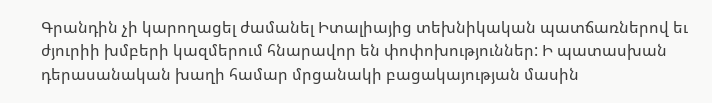Գրանդին չի կարողացել ժամանել Իտալիայից տեխնիկական պատճառներով եւ ժյուրիի խմբերի կազմերում հնարավոր են փոփոխություններ: Ի պատասխան դերասանական խաղի համար մրցանակի բացակայության մասին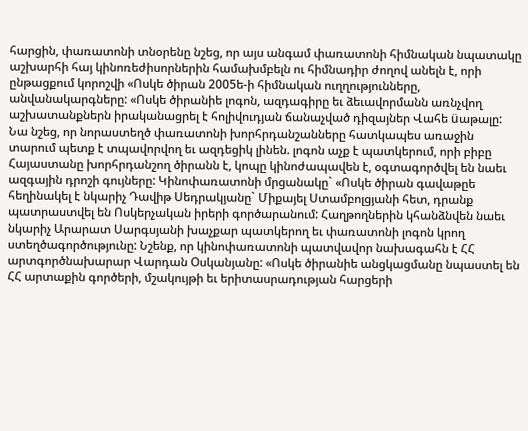հարցին, փառատոնի տնօրենը նշեց, որ այս անգամ փառատոնի հիմնական նպատակը աշխարհի հայ կինոռեժիսորներին համախմբելն ու հիմնադիր ժողով անելն է, որի ընթացքում կորոշվի «Ոսկե ծիրան 2005ե-ի հիմնական ուղղությունները, անվանակարգները: «Ոսկե ծիրանիե լոգոն, ազդագիրը եւ ձեւավորմանն առնչվող աշխատանքներն իրականացրել է հոլիվուդյան ճանաչված դիզայներ Վահե üաթալը: Նա նշեց, որ նորաստեղծ փառատոնի խորհրդանշանները հատկապես առաջին տարում պետք է տպավորվող եւ ազդեցիկ լինեն. լոգոն աչք է պատկերում, որի բիբը Հայաստանը խորհրդանշող ծիրանն է, կոպը կինոժապավեն է, օգտագործվել են նաեւ ազգային դրոշի գույները: Կինոփառատոնի մրցանակը` «Ոսկե ծիրան գավաթըե հեղինակել է նկարիչ Դավիթ Սեդրակյանը` Միքայել Ստամբոլցյանի հետ, դրանք պատրաստվել են Ոսկերչական իրերի գործարանում: Հաղթողներին կհանձնվեն նաեւ նկարիչ Արարատ Սարգսյանի խաչքար պատկերող եւ փառատոնի լոգոն կրող ստեղծագործությունը: Նշենք, որ կինոփառատոնի պատվավոր նախագահն է ՀՀ արտգործնախարար Վարդան Օսկանյանը: «Ոսկե ծիրանիե անցկացմանը նպաստել են ՀՀ արտաքին գործերի, մշակույթի եւ երիտասրադության հարցերի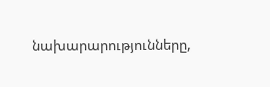նախարարությունները,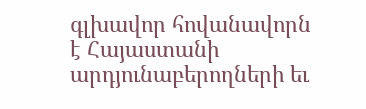գլխավոր հովանավորն է Հայաստանի արդյունաբերողների եւ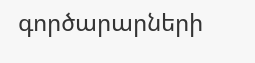գործարարների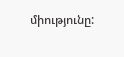միությունը: